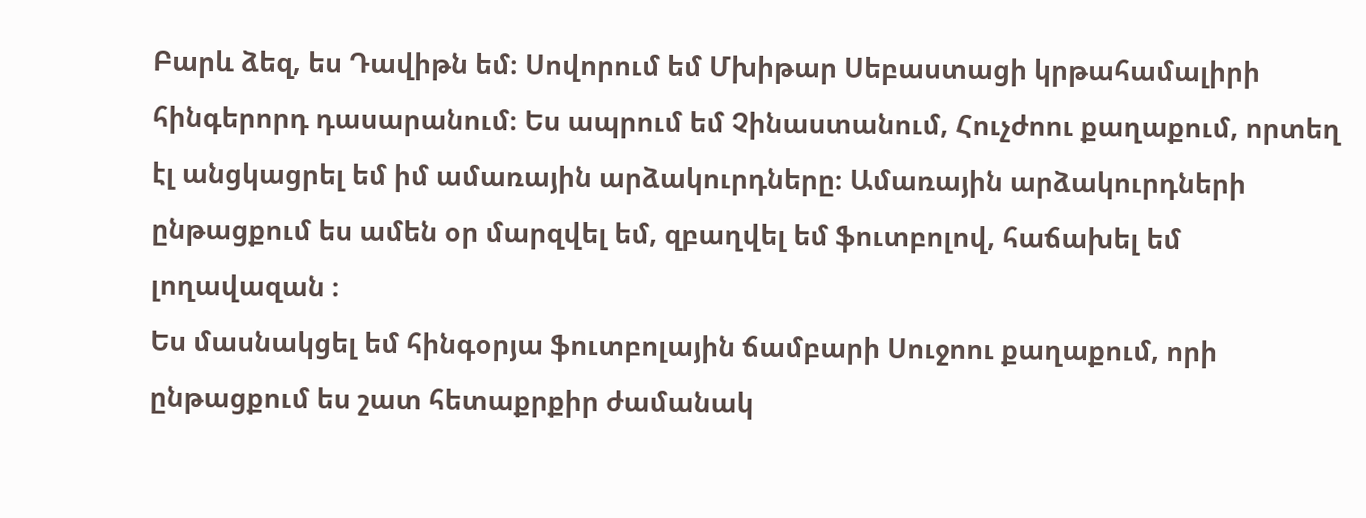Բարև ձեզ, ես Դավիթն եմ։ Սովորում եմ Մխիթար Սեբաստացի կրթահամալիրի հինգերորդ դասարանում։ Ես ապրում եմ Չինաստանում, Հուչժոու քաղաքում, որտեղ էլ անցկացրել եմ իմ ամառային արձակուրդները։ Ամառային արձակուրդների ընթացքում ես ամեն օր մարզվել եմ, զբաղվել եմ ֆուտբոլով, հաճախել եմ լողավազան ։
Ես մասնակցել եմ հինգօրյա ֆուտբոլային ճամբարի Սուջոու քաղաքում, որի ընթացքում ես շատ հետաքրքիր ժամանակ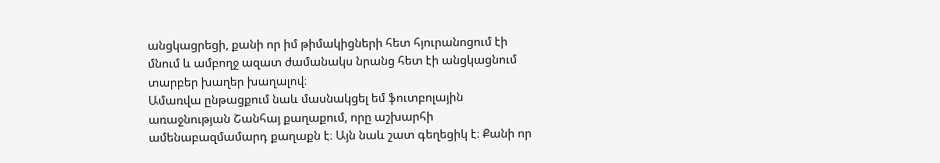անցկացրեցի, քանի որ իմ թիմակիցների հետ հյուրանոցում էի մնում և ամբողջ ազատ ժամանակս նրանց հետ էի անցկացնում տարբեր խաղեր խաղալով։
Ամառվա ընթացքում նաև մասնակցել եմ ֆուտբոլային առաջնության Շանհայ քաղաքում, որը աշխարհի ամենաբազմամարդ քաղաքն է։ Այն նաև շատ գեղեցիկ է։ Քանի որ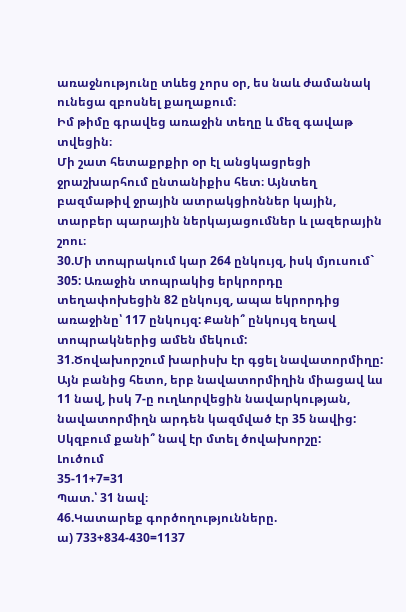առաջնությունը տևեց չորս օր, ես նաև ժամանակ ունեցա զբոսնել քաղաքում։
Իմ թիմը գրավեց առաջին տեղը և մեզ գավաթ տվեցին։
Մի շատ հետաքրքիր օր էլ անցկացրեցի ջրաշխարհում ընտանիքիս հետ։ Այնտեղ բազմաթիվ ջրային ատրակցիոններ կային, տարբեր պարային ներկայացումներ և լազերային շոու։
30.Մի տոպրակում կար 264 ընկույզ, իսկ մյուսում` 305: Առաջին տոպրակից երկրորդը տեղափոխեցին 82 ընկույզ, ապա եկրորդից առաջինը՝ 117 ընկույզ: Քանի՞ ընկույզ եղավ տոպրակներից ամեն մեկում:
31.Ծովախորշում խարիսխ էր գցել նավատորմիղը: Այն բանից հետո, երբ նավատորմիղին միացավ ևս 11 նավ, իսկ 7-ը ուղևորվեցին նավարկության, նավատորմիղն արդեն կազմված էր 35 նավից: Սկզբում քանի՞ նավ էր մտել ծովախորշը:
Լուծում
35-11+7=31
Պատ.՝ 31 նավ։
46.Կատարեք գործողությունները.
ա) 733+834-430=1137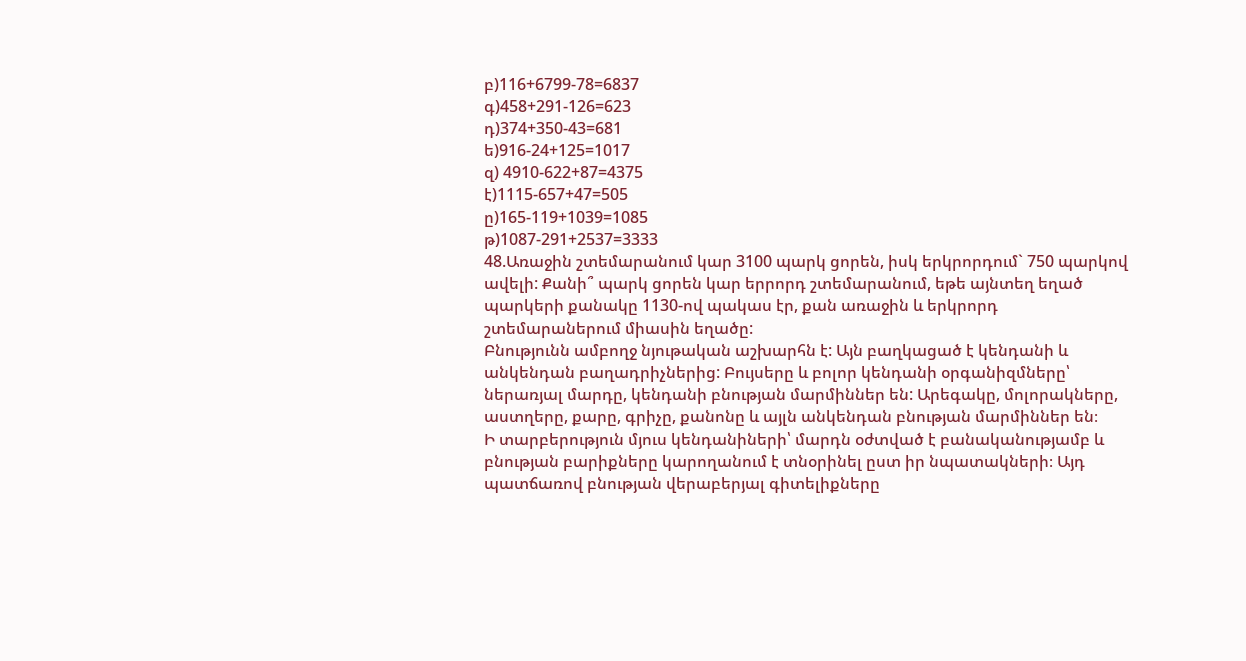բ)116+6799-78=6837
գ)458+291-126=623
դ)374+350-43=681
ե)916-24+125=1017
զ) 4910-622+87=4375
է)1115-657+47=505
ը)165-119+1039=1085
թ)1087-291+2537=3333
48.Առաջին շտեմարանում կար 3100 պարկ ցորեն, իսկ երկրորդում` 750 պարկով ավելի: Քանի՞ պարկ ցորեն կար երրորդ շտեմարանում, եթե այնտեղ եղած պարկերի քանակը 1130-ով պակաս էր, քան առաջին և երկրորդ շտեմարաներում միասին եղածը:
Բնությունն ամբողջ նյութական աշխարհն է: Այն բաղկացած է կենդանի և անկենդան բաղադրիչներից: Բույսերը և բոլոր կենդանի օրգանիզմները՝ ներառյալ մարդը, կենդանի բնության մարմիններ են: Արեգակը, մոլորակները, աստղերը, քարը, գրիչը, քանոնը և այլն անկենդան բնության մարմիններ են։
Ի տարբերություն մյուս կենդանիների՝ մարդն օժտված է բանականությամբ և բնության բարիքները կարողանում է տնօրինել ըստ իր նպատակների։ Այդ պատճառով բնության վերաբերյալ գիտելիքները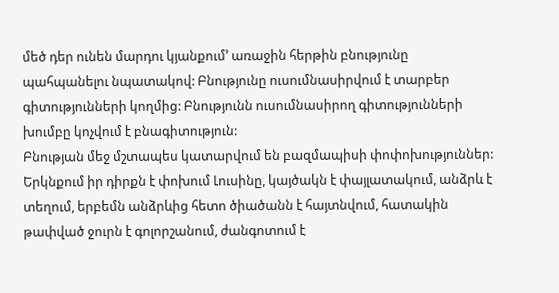մեծ դեր ունեն մարդու կյանքում’ առաջին հերթին բնությունը պահպանելու նպատակով: Բնությունը ուսումնասիրվում է տարբեր գիտությունների կողմից: Բնությունն ուսումնասիրող գիտությունների խումբը կոչվում է բնագիտություն:
Բնության մեջ մշտապես կատարվում են բազմապիսի փոփոխություններ: Երկնքում իր դիրքն է փոխում Լուսինը, կայծակն է փայլատակում, անձրև է տեղում, երբեմն անձրևից հետո ծիածանն է հայտնվում, հատակին թափված ջուրն է գոլորշանում, ժանգոտում է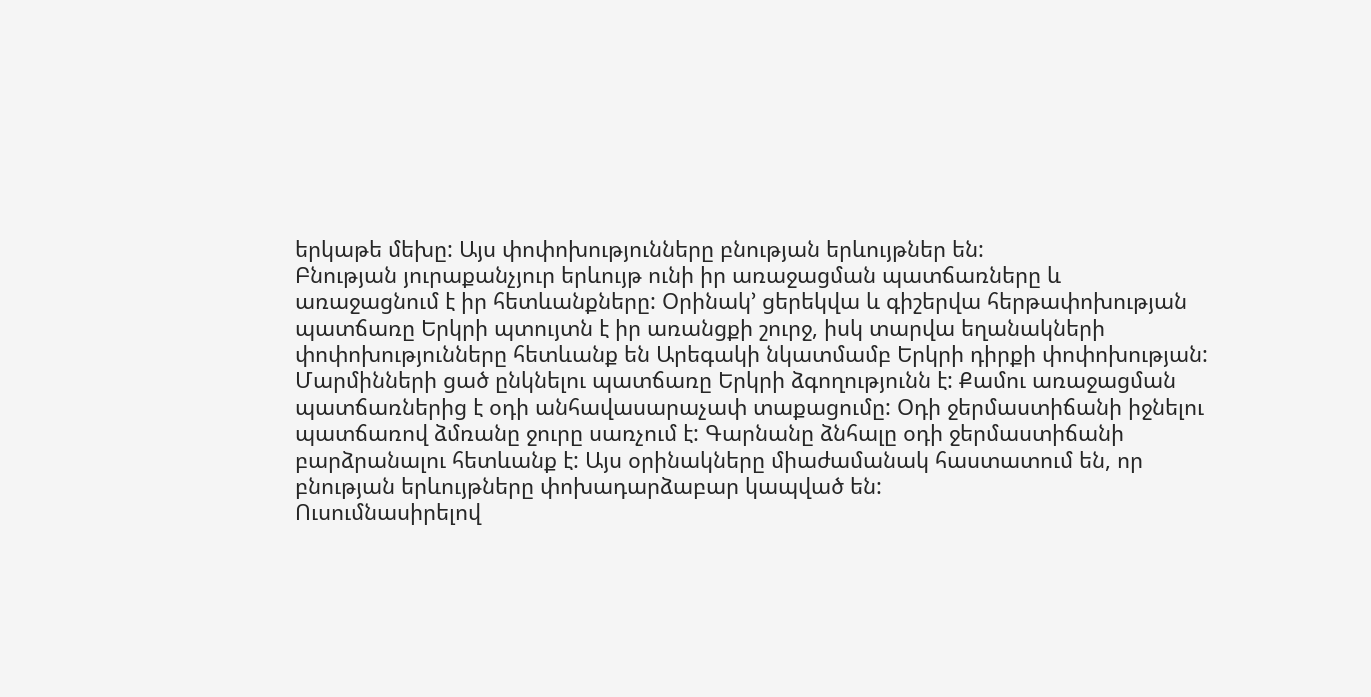երկաթե մեխը: Այս փոփոխությունները բնության երևույթներ են:
Բնության յուրաքանչյուր երևույթ ունի իր առաջացման պատճառները և առաջացնում է իր հետևանքները: Օրինակ’ ցերեկվա և գիշերվա հերթափոխության պատճառը Երկրի պտույտն է իր առանցքի շուրջ, իսկ տարվա եղանակների փոփոխությունները հետևանք են Արեգակի նկատմամբ Երկրի դիրքի փոփոխության: Մարմինների ցած ընկնելու պատճառը Երկրի ձգողությունն է: Քամու առաջացման պատճառներից է օդի անհավասարաչափ տաքացումը: Օդի ջերմաստիճանի իջնելու պատճառով ձմռանը ջուրը սառչում է: Գարնանը ձնհալը օդի ջերմաստիճանի բարձրանալու հետևանք է: Այս օրինակները միաժամանակ հաստատում են, որ բնության երևույթները փոխադարձաբար կապված են:
Ուսումնասիրելով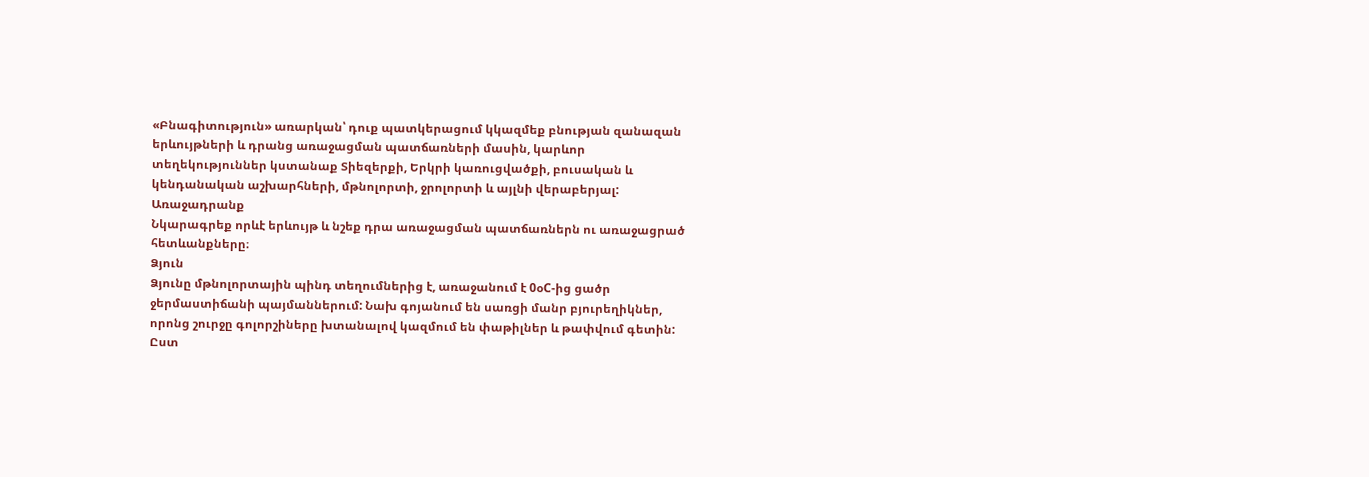«Բնագիտություն» առարկան՝ դուք պատկերացում կկազմեք բնության զանազան երևույթների և դրանց առաջացման պատճառների մասին, կարևոր տեղեկություններ կստանաք Տիեզերքի, Երկրի կառուցվածքի, բուսական և կենդանական աշխարհների, մթնոլորտի, ջրոլորտի և այլնի վերաբերյալ:
Առաջադրանք
Նկարագրեք որևէ երևույթ և նշեք դրա առաջացման պատճառներն ու առաջացրած հետևանքները։
Ձյուն
Ձյունը մթնոլորտային պինդ տեղումներից է, առաջանում է 0օC-ից ցածր ջերմաստիճանի պայմաններում: Նախ գոյանում են սառցի մանր բյուրեղիկներ, որոնց շուրջը գոլորշիները խտանալով կազմում են փաթիլներ և թափվում գետին:
Ըստ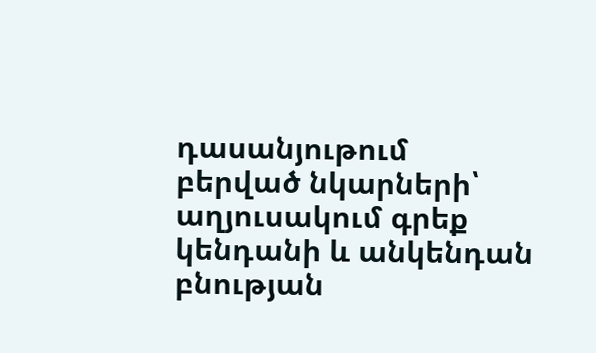դասանյութում բերված նկարների՝ աղյուսակում գրեք կենդանի և անկենդան բնության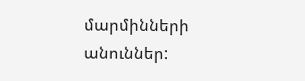մարմինների անուններ: